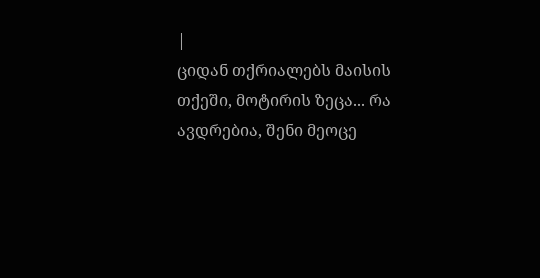|
ციდან თქრიალებს მაისის თქეში, მოტირის ზეცა... რა ავდრებია, შენი მეოცე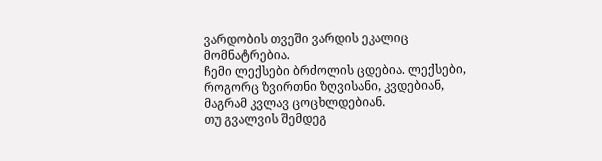ვარდობის თვეში ვარდის ეკალიც მომნატრებია.
ჩემი ლექსები ბრძოლის ცდებია. ლექსები, როგორც ზვირთნი ზღვისანი, კვდებიან, მაგრამ კვლავ ცოცხლდებიან.
თუ გვალვის შემდეგ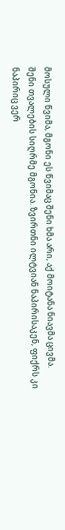მოსული წვიმა, მგონი ეს წვიმაც შენი ხმა არი, აქ მოიტანა ნიავმა ცივმა.
შენი თვალების სიღრმე მგონია. ზვირთნი ილტვიან ნაპირისაკენ, ფიქრს კი ნაპირიც ვერ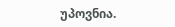უპოვნია.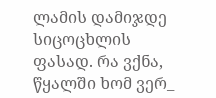ლამის დამიჯდე სიცოცხლის ფასად. რა ვქნა, წყალში ხომ ვერ_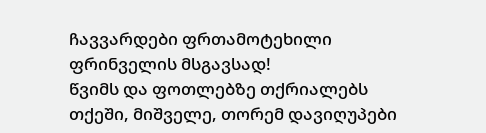ჩავვარდები ფრთამოტეხილი ფრინველის მსგავსად!
წვიმს და ფოთლებზე თქრიალებს თქეში, მიშველე, თორემ დავიღუპები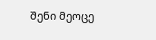შენი მეოცე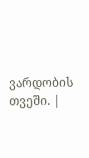ვარდობის თვეში. |